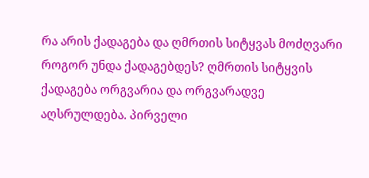რა არის ქადაგება და ღმრთის სიტყვას მოძღვარი როგორ უნდა ქადაგებდეს? ღმრთის სიტყვის ქადაგება ორგვარია და ორგვარადვე აღსრულდება. პირველი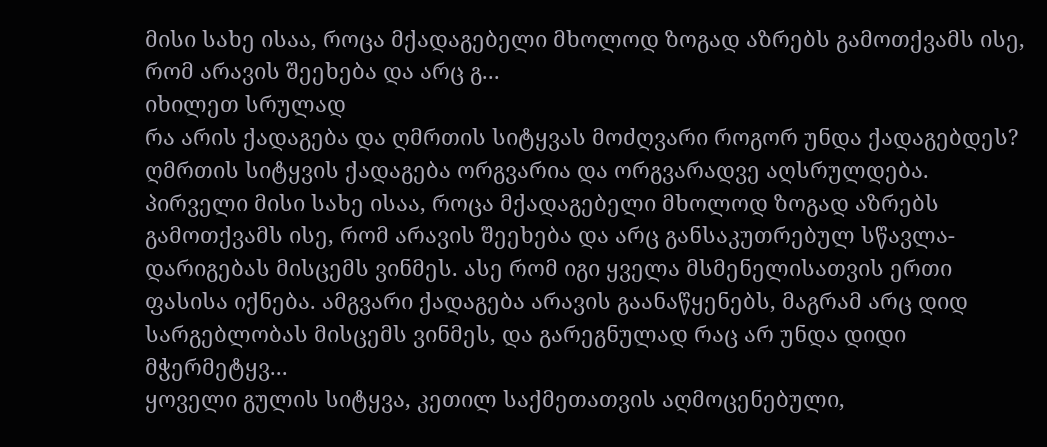მისი სახე ისაა, როცა მქადაგებელი მხოლოდ ზოგად აზრებს გამოთქვამს ისე, რომ არავის შეეხება და არც გ...
იხილეთ სრულად
რა არის ქადაგება და ღმრთის სიტყვას მოძღვარი როგორ უნდა ქადაგებდეს? ღმრთის სიტყვის ქადაგება ორგვარია და ორგვარადვე აღსრულდება. პირველი მისი სახე ისაა, როცა მქადაგებელი მხოლოდ ზოგად აზრებს გამოთქვამს ისე, რომ არავის შეეხება და არც განსაკუთრებულ სწავლა-დარიგებას მისცემს ვინმეს. ასე რომ იგი ყველა მსმენელისათვის ერთი ფასისა იქნება. ამგვარი ქადაგება არავის გაანაწყენებს, მაგრამ არც დიდ სარგებლობას მისცემს ვინმეს, და გარეგნულად რაც არ უნდა დიდი მჭერმეტყვ...
ყოველი გულის სიტყვა, კეთილ საქმეთათვის აღმოცენებული,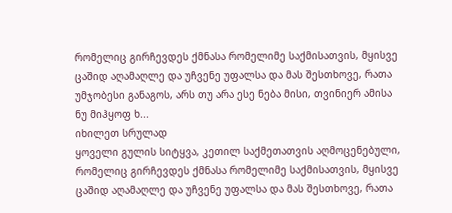რომელიც გირჩევდეს ქმნასა რომელიმე საქმისათვის, მყისვე ცაშიდ აღამაღლე და უჩვენე უფალსა და მას შესთხოვე, რათა უმჯობესი განაგოს, არს თუ არა ესე ნება მისი, თვინიერ ამისა ნუ მიჰყოფ ხ...
იხილეთ სრულად
ყოველი გულის სიტყვა, კეთილ საქმეთათვის აღმოცენებული, რომელიც გირჩევდეს ქმნასა რომელიმე საქმისათვის, მყისვე ცაშიდ აღამაღლე და უჩვენე უფალსა და მას შესთხოვე, რათა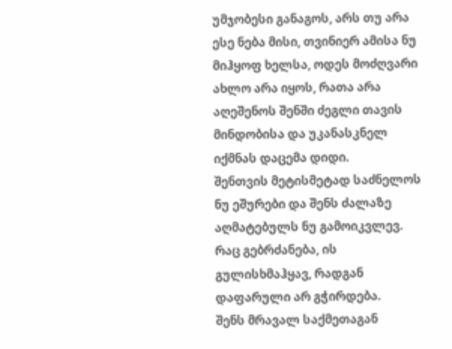უმჯობესი განაგოს, არს თუ არა ესე ნება მისი, თვინიერ ამისა ნუ მიჰყოფ ხელსა, ოდეს მოძღვარი ახლო არა იყოს, რათა არა აღეშენოს შენში ძეგლი თავის მინდობისა და უკანასკნელ იქმნას დაცემა დიდი.
შენთვის მეტისმეტად საძნელოს ნუ ეშურები და შენს ძალაზე აღმატებულს ნუ გამოიკვლევ.
რაც გებრძანება, ის გულისხმაჰყავ, რადგან დაფარული არ გჭირდება.
შენს მრავალ საქმეთაგან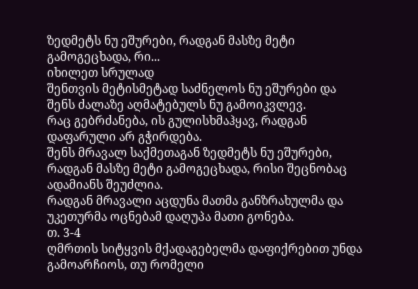ზედმეტს ნუ ეშურები, რადგან მასზე მეტი გამოგეცხადა, რი...
იხილეთ სრულად
შენთვის მეტისმეტად საძნელოს ნუ ეშურები და შენს ძალაზე აღმატებულს ნუ გამოიკვლევ.
რაც გებრძანება, ის გულისხმაჰყავ, რადგან დაფარული არ გჭირდება.
შენს მრავალ საქმეთაგან ზედმეტს ნუ ეშურები, რადგან მასზე მეტი გამოგეცხადა, რისი შეცნობაც ადამიანს შეუძლია.
რადგან მრავალი აცდუნა მათმა განზრახულმა და უკეთურმა ოცნებამ დაღუპა მათი გონება.
თ. 3-4
ღმრთის სიტყვის მქადაგებელმა დაფიქრებით უნდა გამოარჩიოს, თუ რომელი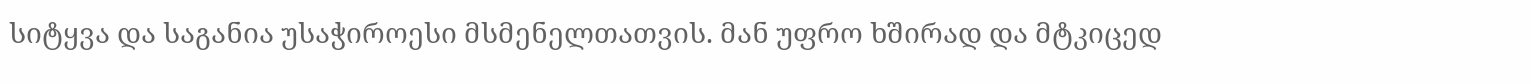სიტყვა და საგანია უსაჭიროესი მსმენელთათვის. მან უფრო ხშირად და მტკიცედ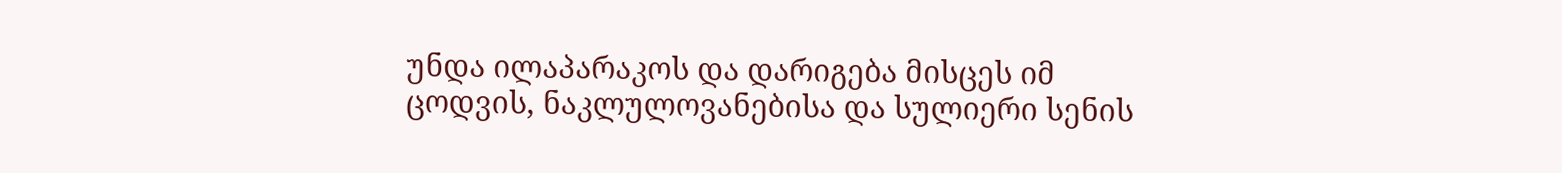უნდა ილაპარაკოს და დარიგება მისცეს იმ ცოდვის, ნაკლულოვანებისა და სულიერი სენის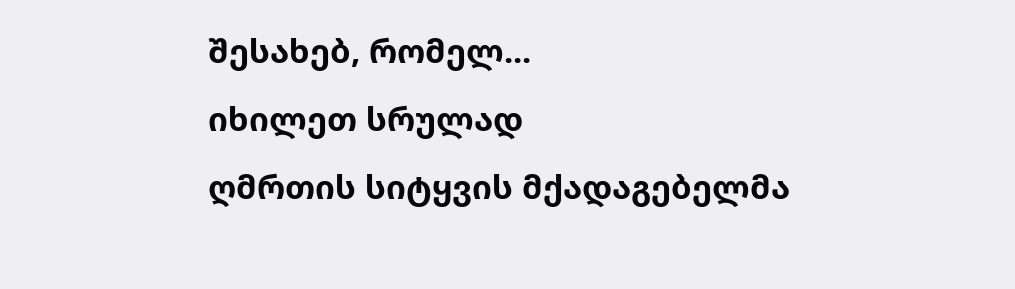შესახებ, რომელ...
იხილეთ სრულად
ღმრთის სიტყვის მქადაგებელმა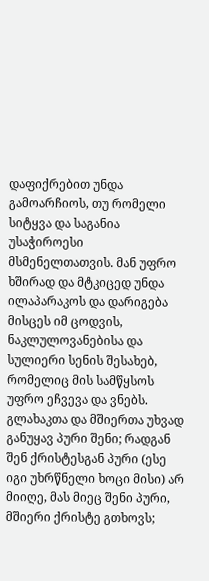დაფიქრებით უნდა გამოარჩიოს, თუ რომელი სიტყვა და საგანია უსაჭიროესი მსმენელთათვის. მან უფრო ხშირად და მტკიცედ უნდა ილაპარაკოს და დარიგება მისცეს იმ ცოდვის, ნაკლულოვანებისა და სულიერი სენის შესახებ, რომელიც მის სამწყსოს უფრო ეჩვევა და ვნებს.
გლახაკთა და მშიერთა უხვად განუყავ პური შენი; რადგან შენ ქრისტესგან პური (ესე იგი უხრწნელი ხოცი მისი) არ მიიღე, მას მიეც შენი პური, მშიერი ქრისტე გთხოვს;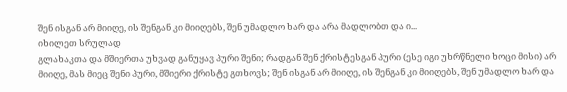შენ ისგან არ მიიღე, ის შენგან კი მიიღებს, შენ უმადლო ხარ და არა მადლობთ და ი...
იხილეთ სრულად
გლახაკთა და მშიერთა უხვად განუყავ პური შენი; რადგან შენ ქრისტესგან პური (ესე იგი უხრწნელი ხოცი მისი) არ მიიღე, მას მიეც შენი პური, მშიერი ქრისტე გთხოვს; შენ ისგან არ მიიღე, ის შენგან კი მიიღებს, შენ უმადლო ხარ და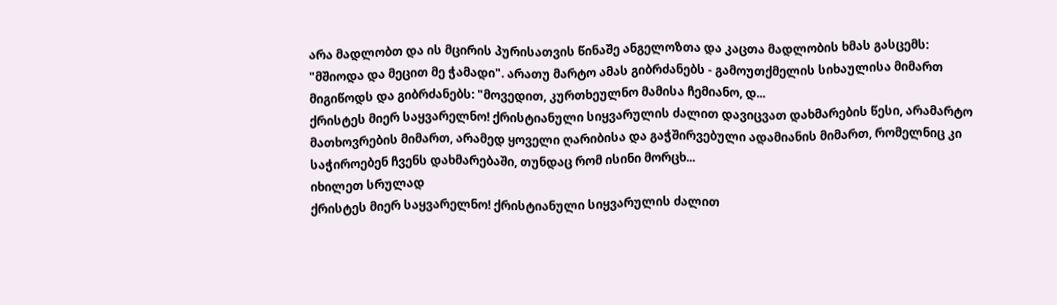არა მადლობთ და ის მცირის პურისათვის წინაშე ანგელოზთა და კაცთა მადლობის ხმას გასცემს: "მშიოდა და მეცით მე ჭამადი". არათუ მარტო ამას გიბრძანებს - გამოუთქმელის სიხაულისა მიმართ მიგიწოდს და გიბრძანებს: "მოვედით, კურთხეულნო მამისა ჩემიანო, დ...
ქრისტეს მიერ საყვარელნო! ქრისტიანული სიყვარულის ძალით დავიცვათ დახმარების წესი, არამარტო მათხოვრების მიმართ, არამედ ყოველი ღარიბისა და გაჭშირვებული ადამიანის მიმართ, რომელნიც კი საჭიროებენ ჩვენს დახმარებაში, თუნდაც რომ ისინი მორცხ...
იხილეთ სრულად
ქრისტეს მიერ საყვარელნო! ქრისტიანული სიყვარულის ძალით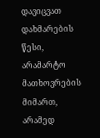დავიცვათ დახმარების წესი, არამარტო მათხოვრების მიმართ, არამედ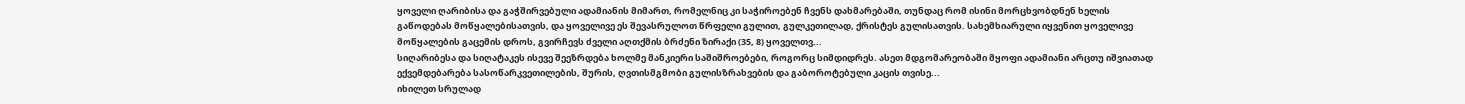ყოველი ღარიბისა და გაჭშირვებული ადამიანის მიმართ, რომელნიც კი საჭიროებენ ჩვენს დახმარებაში, თუნდაც რომ ისინი მორცხვობდნენ ხელის გაწოდებას მოწყალებისათვის, და ყოველივე ეს შევასრულოთ წრფელი გულით, გულკეთილად, ქრისტეს გულისათვის. სახემხიარული იყვენით ყოველივე მოწყალების გაცემის დროს, გვირჩევს ძველი აღთქმის ბრძენი ზირაქი (35, 8) ყოველთვ...
სიღარიბესა და სიღატაკეს ისევე შეეზრდება ხოლმე მანკიერი საშიშროებები, როგორც სიმდიდრეს. ასეთ მდგომარეობაში მყოფი ადამიანი არცთუ იშვიათად ექვემდებარება სასოწარკვეთილების, შურის, ღვთისმგმობი გულისზრახვების და გაბოროტებული კაცის თვისე...
იხილეთ სრულად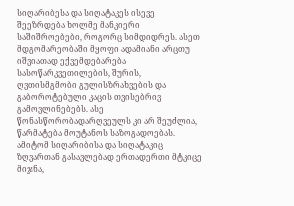სიღარიბესა და სიღატაკეს ისევე შეეზრდება ხოლმე მანკიერი საშიშროებები, როგორც სიმდიდრეს. ასეთ მდგომარეობაში მყოფი ადამიანი არცთუ იშვიათად ექვემდებარება სასოწარკვეთილების, შურის, ღვთისმგმობი გულისზრახვების და გაბოროტებული კაცის თვისებრივ გამოვლინებებს. ასე წონასწორობადარღვეულს კი არ შეუძლია, წარმატება მოუტანოს საზოგადოებას. ამიტომ სიღარიბისა და სიღატაკიც ზღვართან გასავლებად ერთადერთი მტკიცე მიჯნა,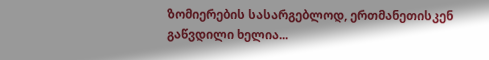ზომიერების სასარგებლოდ, ერთმანეთისკენ გაწვდილი ხელია...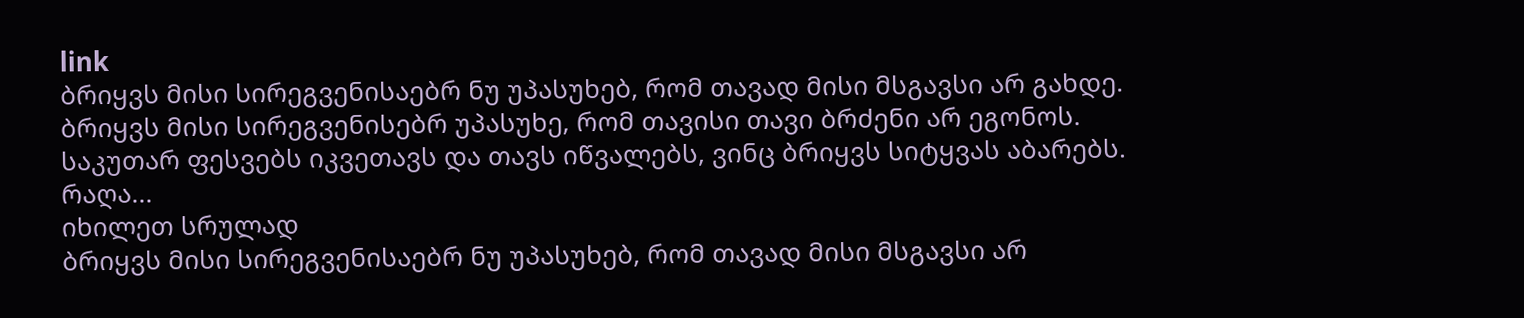link
ბრიყვს მისი სირეგვენისაებრ ნუ უპასუხებ, რომ თავად მისი მსგავსი არ გახდე.
ბრიყვს მისი სირეგვენისებრ უპასუხე, რომ თავისი თავი ბრძენი არ ეგონოს.
საკუთარ ფესვებს იკვეთავს და თავს იწვალებს, ვინც ბრიყვს სიტყვას აბარებს.
რაღა...
იხილეთ სრულად
ბრიყვს მისი სირეგვენისაებრ ნუ უპასუხებ, რომ თავად მისი მსგავსი არ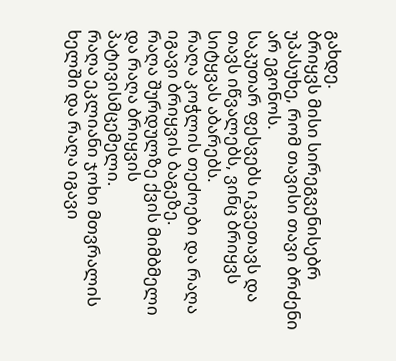გახდე.
ბრიყვს მისი სირეგვენისებრ უპასუხე, რომ თავისი თავი ბრძენი არ ეგონოს.
საკუთარ ფესვებს იკვეთავს და თავს იწვალებს, ვინც ბრიყვს სიტყვას აბარებს.
რაღა კოჭლის თეძოები და რაღა იგავი ბრიყვის ბაგეზე.
რაღა შურდულზე ქვის მიმბმელი და რაღა ბრიყვის პატივისმცემელი.
რაღა ეკლიანი ჯოხი მთვრალის ხელში და რაღა იგავი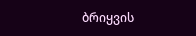ბრიყვის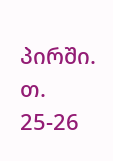პირში.
თ. 25-26